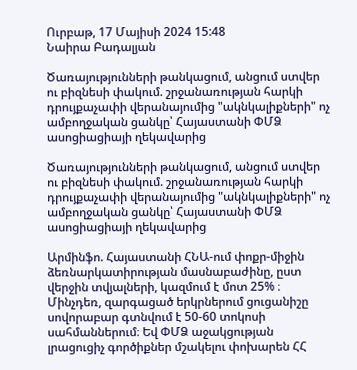Ուրբաթ, 17 Մայիսի 2024 15:48
Նաիրա Բադալյան

Ծառայությունների թանկացում, անցում ստվեր ու բիզնեսի փակում. շրջանառության հարկի դրույքաչափի վերանայումից "ակնկալիքների" ոչ ամբողջական ցանկը՝ Հայաստանի ՓՄՁ ասոցիացիայի ղեկավարից

Ծառայությունների թանկացում, անցում ստվեր ու բիզնեսի փակում. շրջանառության հարկի դրույքաչափի վերանայումից "ակնկալիքների" ոչ ամբողջական ցանկը՝ Հայաստանի ՓՄՁ ասոցիացիայի ղեկավարից

Արմինֆո. Հայաստանի ՀՆԱ-ում փոքր-միջին ձեռնարկատիրության մասնաբաժինը, ըստ վերջին տվյալների, կազմում է մոտ 25% ։ Մինչդեռ, զարգացած երկրներում ցուցանիշը սովորաբար գտնվում է 50-60 տոկոսի սահմաններում։ Եվ ՓՄՁ աջակցության լրացուցիչ գործիքներ մշակելու փոխարեն ՀՀ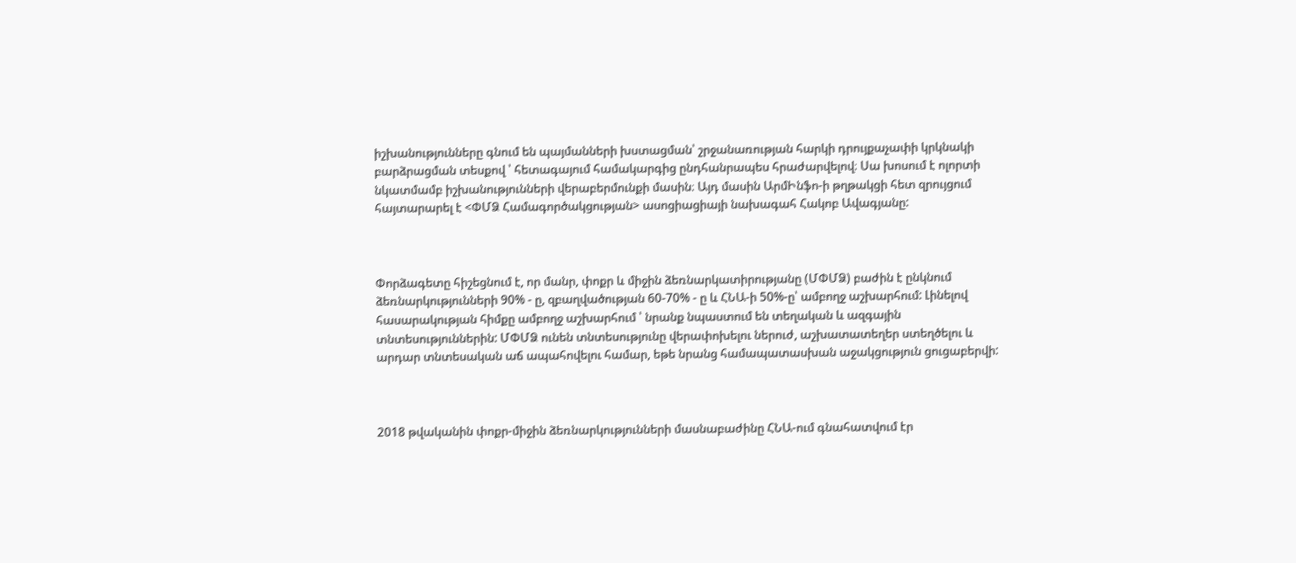իշխանությունները գնում են պայմանների խստացման՝ շրջանառության հարկի դրույքաչափի կրկնակի բարձրացման տեսքով ՝ հետագայում համակարգից ընդհանրապես հրաժարվելով։ Սա խոսում է ոլորտի նկատմամբ իշխանությունների վերաբերմունքի մասին։ Այդ մասին ԱրմԻնֆո-ի թղթակցի հետ զրույցում հայտարարել է <ՓՄՁ Համագործակցության> ասոցիացիայի նախագահ Հակոբ Ավագյանը:



Փորձագետը հիշեցնում է, որ մանր, փոքր և միջին ձեռնարկատիրությանը (ՄՓՄՁ) բաժին է ընկնում ձեռնարկությունների 90% - ը, զբաղվածության 60-70% - ը և ՀՆԱ-ի 50%-ը՝ ամբողջ աշխարհում: Լինելով հասարակության հիմքը ամբողջ աշխարհում ՝ նրանք նպաստում են տեղական և ազգային տնտեսություններին: ՄՓՄՁ ունեն տնտեսությունը վերափոխելու ներուժ, աշխատատեղեր ստեղծելու և արդար տնտեսական աճ ապահովելու համար, եթե նրանց համապատասխան աջակցություն ցուցաբերվի:



2018 թվականին փոքր-միջին ձեռնարկությունների մասնաբաժինը ՀՆԱ-ում գնահատվում էր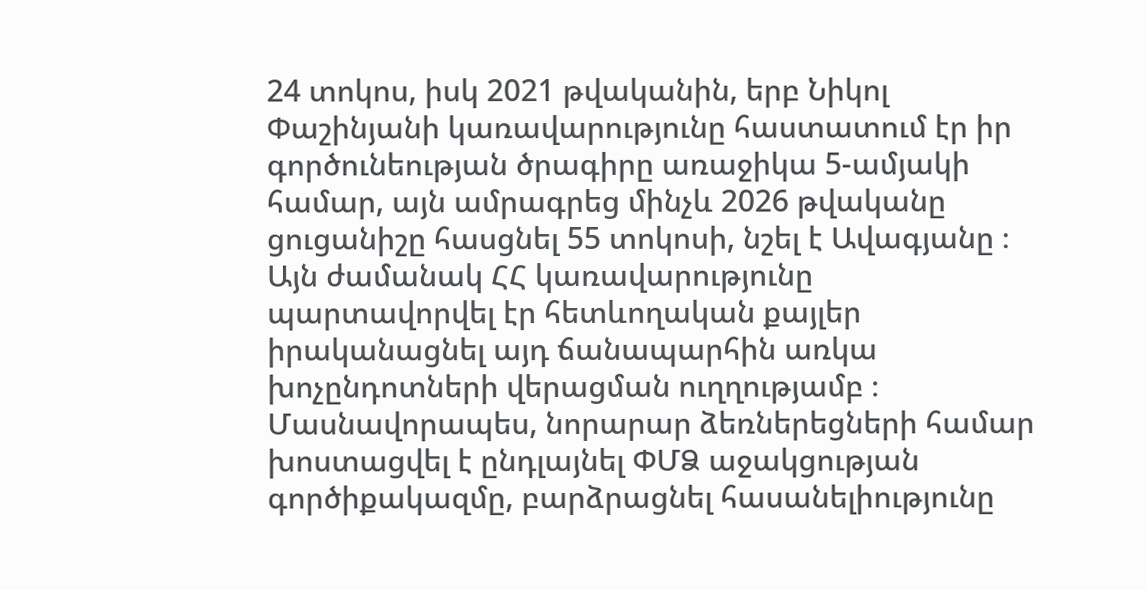24 տոկոս, իսկ 2021 թվականին, երբ Նիկոլ Փաշինյանի կառավարությունը հաստատում էր իր գործունեության ծրագիրը առաջիկա 5-ամյակի համար, այն ամրագրեց մինչև 2026 թվականը ցուցանիշը հասցնել 55 տոկոսի, նշել է Ավագյանը ։ Այն ժամանակ ՀՀ կառավարությունը պարտավորվել էր հետևողական քայլեր իրականացնել այդ ճանապարհին առկա խոչընդոտների վերացման ուղղությամբ ։ Մասնավորապես, նորարար ձեռներեցների համար խոստացվել է ընդլայնել ՓՄՁ աջակցության գործիքակազմը, բարձրացնել հասանելիությունը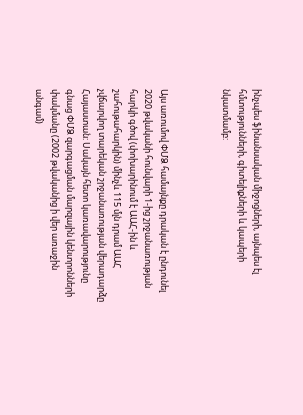ինչպես ֆինանսական միջոցների, այնպես էլ հմտությունների, գիտելիքների և կապերի նկատմամբ:



Այս առումով ՓՄՁ համայնքը դրական է ընդունել 2020 թվականի հունվարի 1-ից շրջանառության հարկի գծով (փոխարինում է ԱԱՀ-ին և շահութահարկին) մինչև 115 մլն դրամ ԱԱՀ չվճարվող տարեկան շրջանառության վերադարձը Հայաստան: Սակայն հետո կառավարությունը գնաց ՓՄՁ զարգացման մարզային կենտրոնների փակմանը (2002 թվականից ի վեր առաջին անգամ)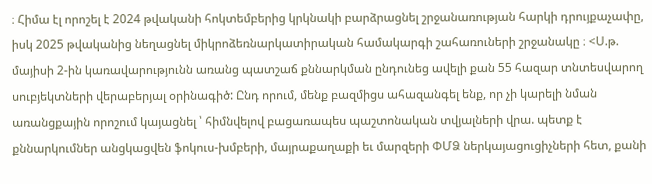։ Հիմա էլ որոշել է 2024 թվականի հոկտեմբերից կրկնակի բարձրացնել շրջանառության հարկի դրույքաչափը, իսկ 2025 թվականից նեղացնել միկրոձեռնարկատիրական համակարգի շահառուների շրջանակը ։ <Ս.թ. մայիսի 2-ին կառավարությունն առանց պատշաճ քննարկման ընդունեց ավելի քան 55 հազար տնտեսվարող սուբյեկտների վերաբերյալ օրինագիծ: Ընդ որում, մենք բազմիցս ահազանգել ենք, որ չի կարելի նման առանցքային որոշում կայացնել ՝ հիմնվելով բացառապես պաշտոնական տվյալների վրա. պետք է քննարկումներ անցկացվեն ֆոկուս-խմբերի, մայրաքաղաքի եւ մարզերի ՓՄՁ ներկայացուցիչների հետ, քանի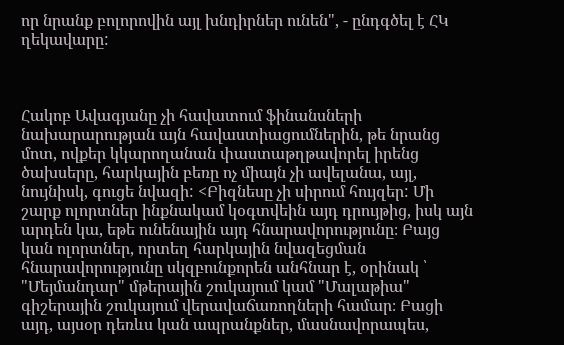որ նրանք բոլորովին այլ խնդիրներ ունեն", - ընդգծել է ՀԿ ղեկավարը:



Հակոբ Ավագյանը չի հավատում ֆինանսների նախարարության այն հավաստիացումներին, թե նրանց մոտ, ովքեր կկարողանան փաստաթղթավորել իրենց ծախսերը, հարկային բեռը ոչ միայն չի ավելանա, այլ, նույնիսկ, գուցե նվազի: <Բիզնեսը չի սիրում հույզեր: Մի շարք ոլորտներ ինքնակամ կօգտվեին այդ դրույթից, իսկ այն արդեն կա, եթե ունենային այդ հնարավորությունը։ Բայց կան ոլորտներ, որտեղ հարկային նվազեցման հնարավորությունը սկզբունքորեն անհնար է, օրինակ ՝ "Մեյմանդար" մթերային շուկայում կամ "Մալաթիա" գիշերային շուկայում վերավաճառողների համար։ Բացի այդ, այսօր դեռևս կան ապրանքներ, մասնավորապես,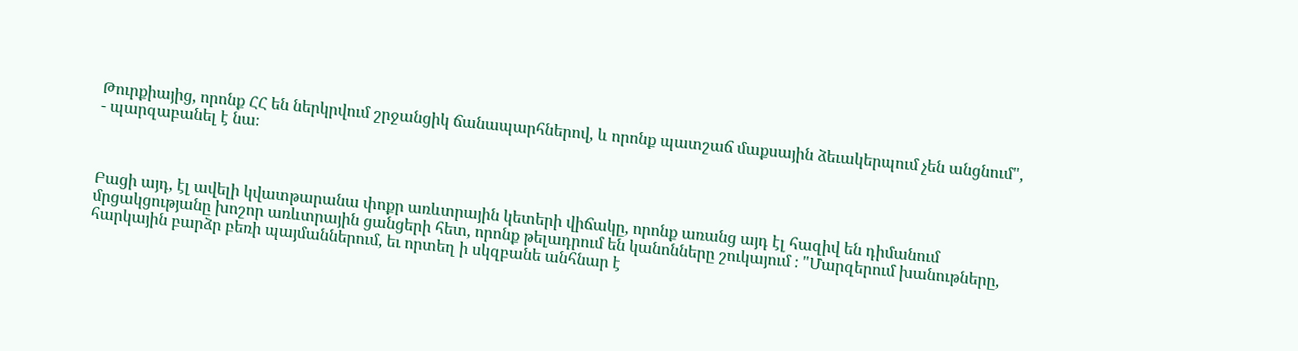Թուրքիայից, որոնք ՀՀ են ներկրվում շրջանցիկ ճանապարհներով, և որոնք պատշաճ մաքսային ձեւակերպում չեն անցնում", - պարզաբանել է նա։



Բացի այդ, էլ ավելի կվատթարանա փոքր առևտրային կետերի վիճակը, որոնք առանց այդ էլ հազիվ են դիմանում մրցակցությանը խոշոր առևտրային ցանցերի հետ, որոնք թելադրում են կանոնները շուկայում ։ "Մարզերում խանութները, հարկային բարձր բեռի պայմաններում, եւ որտեղ ի սկզբանե անհնար է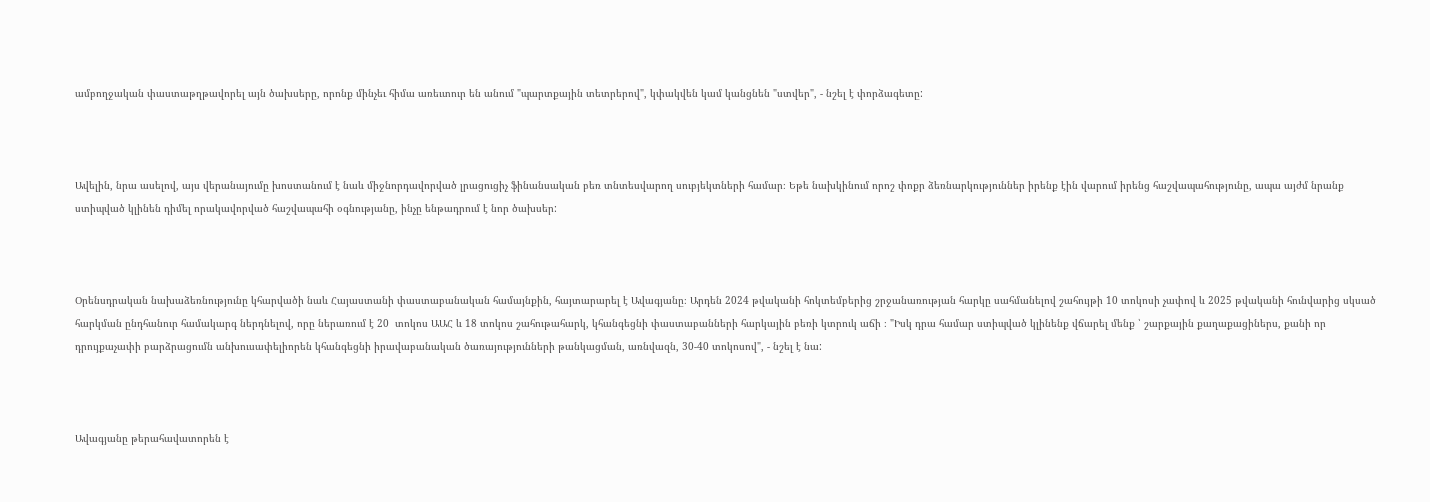ամբողջական փաստաթղթավորել այն ծախսերը, որոնք մինչեւ հիմա առեւտուր են անում "պարտքային տետրերով", կփակվեն կամ կանցնեն "ստվեր", - նշել է փորձագետը:



Ավելին, նրա ասելով, այս վերանայումը խոստանում է նաև միջնորդավորված լրացուցիչ ֆինանսական բեռ տնտեսվարող սուբյեկտների համար։ Եթե նախկինում որոշ փոքր ձեռնարկություններ իրենք էին վարում իրենց հաշվապահությունը, ապա այժմ նրանք ստիպված կլինեն դիմել որակավորված հաշվապահի օգնությանը, ինչը ենթադրում է նոր ծախսեր:



Օրենսդրական նախաձեռնությունը կհարվածի նաև Հայաստանի փաստաբանական համայնքին, հայտարարել է Ավագյանը։ Արդեն 2024 թվականի հոկտեմբերից շրջանառության հարկը սահմանելով շահույթի 10 տոկոսի չափով և 2025 թվականի հունվարից սկսած հարկման ընդհանուր համակարգ ներդնելով, որը ներառում է 20  տոկոս ԱԱՀ և 18 տոկոս շահութահարկ, կհանգեցնի փաստաբանների հարկային բեռի կտրուկ աճի ։ "Իսկ դրա համար ստիպված կլինենք վճարել մենք ՝ շարքային քաղաքացիներս, քանի որ դրույքաչափի բարձրացումն անխուսափելիորեն կհանգեցնի իրավաբանական ծառայությունների թանկացման, առնվազն, 30-40 տոկոսով", - նշել է նա:



Ավագյանը թերահավատորեն է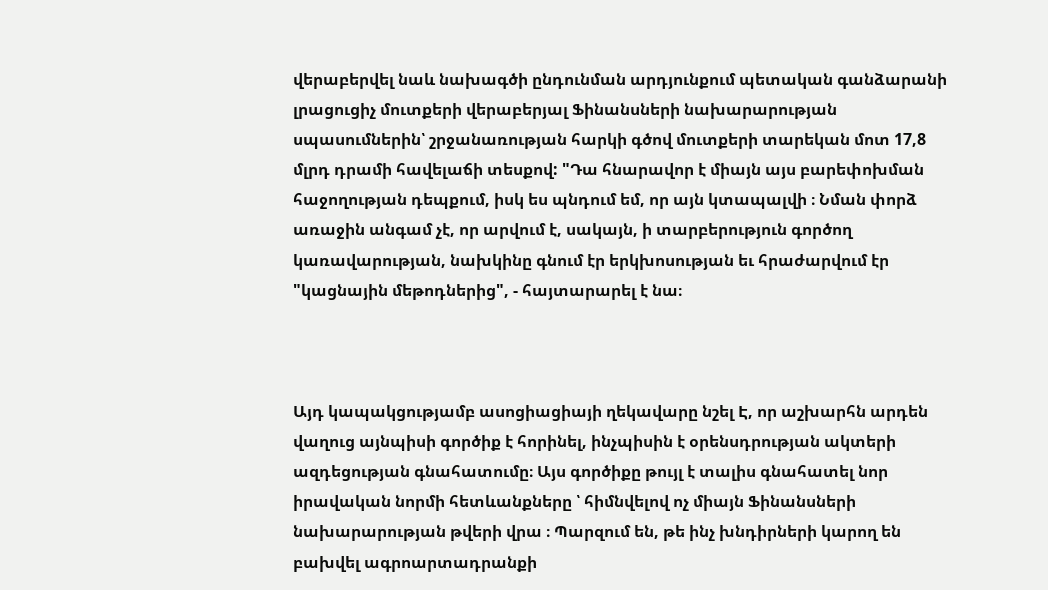վերաբերվել նաև նախագծի ընդունման արդյունքում պետական գանձարանի լրացուցիչ մուտքերի վերաբերյալ Ֆինանսների նախարարության սպասումներին՝ շրջանառության հարկի գծով մուտքերի տարեկան մոտ 17,8 մլրդ դրամի հավելաճի տեսքով: "Դա հնարավոր է միայն այս բարեփոխման հաջողության դեպքում, իսկ ես պնդում եմ, որ այն կտապալվի ։ Նման փորձ առաջին անգամ չէ, որ արվում է, սակայն, ի տարբերություն գործող կառավարության, նախկինը գնում էր երկխոսության եւ հրաժարվում էր "կացնային մեթոդներից", - հայտարարել է նա։



Այդ կապակցությամբ ասոցիացիայի ղեկավարը նշել Է, որ աշխարհն արդեն վաղուց այնպիսի գործիք է հորինել, ինչպիսին է օրենսդրության ակտերի ազդեցության գնահատումը։ Այս գործիքը թույլ է տալիս գնահատել նոր իրավական նորմի հետևանքները ՝ հիմնվելով ոչ միայն Ֆինանսների նախարարության թվերի վրա ։ Պարզում են, թե ինչ խնդիրների կարող են բախվել ագրոարտադրանքի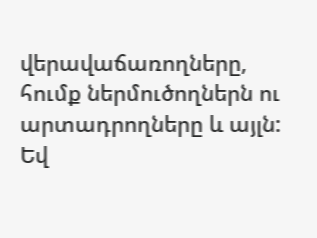վերավաճառողները, հումք ներմուծողներն ու արտադրողները և այլն: Եվ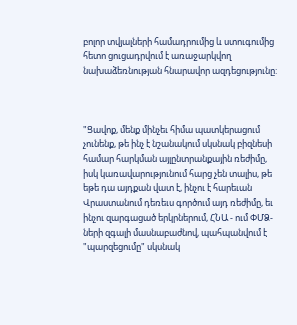բոլոր տվյալների համադրումից և ստուգումից հետո ցուցադրվում է առաջարկվող նախաձեռնության հնարավոր ազդեցությունը:



"Ցավոք, մենք մինչեւ հիմա պատկերացում չունենք, թե ինչ է նշանակում սկսնակ բիզնեսի համար հարկման այլընտրանքային ռեժիմը, իսկ կառավարությունում հարց չեն տալիս, թե եթե դա այդքան վատ է, ինչու է հարեւան Վրաստանում դեռեւս գործում այդ ռեժիմը, եւ ինչու զարգացած երկրներում, ՀՆԱ - ում ՓՄՁ-ների զգալի մասնաբաժնով, պահպանվում է "պարզեցումը" սկսնակ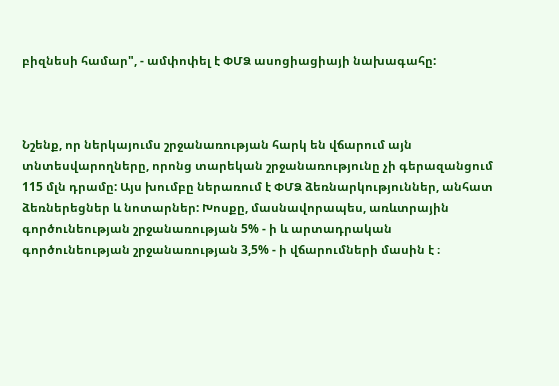բիզնեսի համար", - ամփոփել է ՓՄՁ ասոցիացիայի նախագահը:



Նշենք, որ ներկայումս շրջանառության հարկ են վճարում այն տնտեսվարողները, որոնց տարեկան շրջանառությունը չի գերազանցում 115 մլն դրամը: Այս խումբը ներառում է ՓՄՁ ձեռնարկություններ, անհատ ձեռներեցներ և նոտարներ: Խոսքը, մասնավորապես, առևտրային գործունեության շրջանառության 5% - ի և արտադրական գործունեության շրջանառության 3,5% - ի վճարումների մասին է ։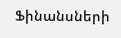Ֆինանսների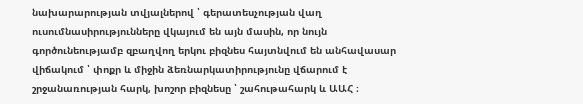նախարարության տվյալներով ՝ գերատեսչության վաղ ուսումնասիրությունները վկայում են այն մասին, որ նույն գործունեությամբ զբաղվող երկու բիզնես հայտնվում են անհավասար վիճակում ՝ փոքր և միջին ձեռնարկատիրությունը վճարում է շրջանառության հարկ, խոշոր բիզնեսը ՝ շահութահարկ և ԱԱՀ ։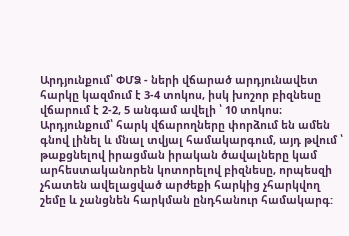Արդյունքում՝ ՓՄՁ - ների վճարած արդյունավետ հարկը կազմում է 3-4 տոկոս, իսկ խոշոր բիզնեսը վճարում է 2-2, 5 անգամ ավելի ՝ 10 տոկոս։ Արդյունքում՝ հարկ վճարողները փորձում են ամեն գնով լինել և մնալ տվյալ համակարգում, այդ թվում ՝ թաքցնելով իրացման իրական ծավալները կամ արհեստականորեն կոտորելով բիզնեսը, որպեսզի չհատեն ավելացված արժեքի հարկից չհարկվող շեմը և չանցնեն հարկման ընդհանուր համակարգ: